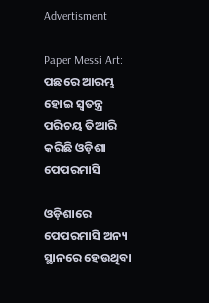Advertisment

Paper Messi Art: ପଛରେ ଆରମ୍ଭ ହୋଇ ସ୍ଵତନ୍ତ୍ର ପରିଚୟ ତିଆରି କରିଛି ଓଡ଼ିଶା ପେପରମାସି

ଓଡ଼ିଶାରେ ପେପରମାସି ଅନ୍ୟ ସ୍ଥାନରେ ହେଉଥିବା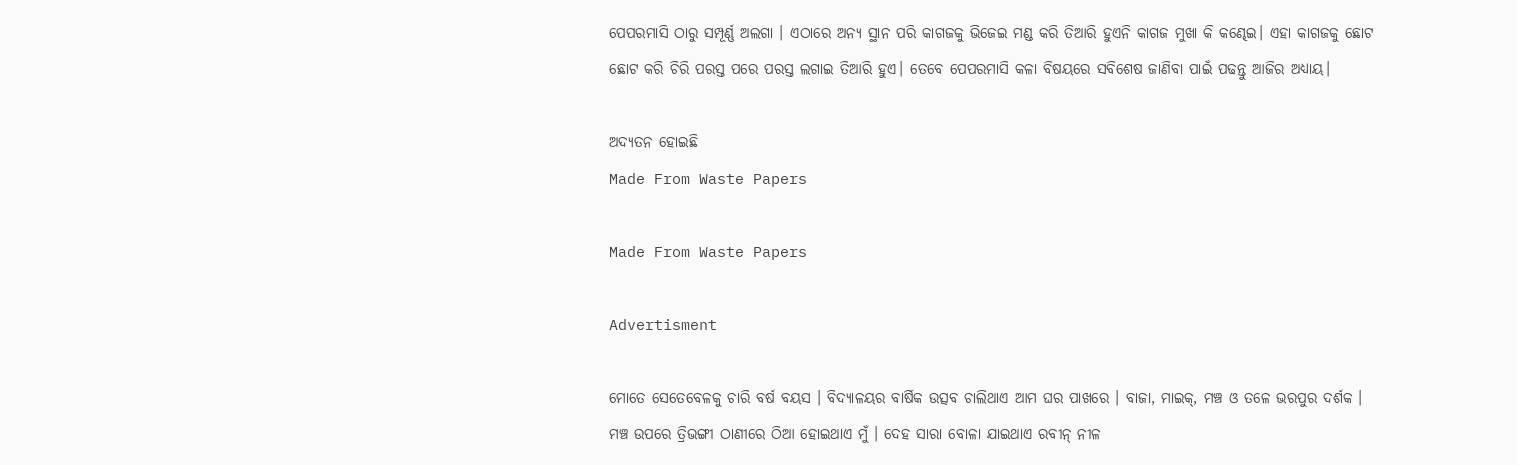ପେପରମାସି ଠାରୁ ସମ୍ପୂର୍ଣ୍ଣ ଅଲଗା । ଏଠାରେ ଅନ୍ୟ ସ୍ଥାନ ପରି କାଗଜକୁ ଭିଜେଇ ମଣ୍ଡ କରି ତିଆରି ହୁଏନି କାଗଜ ମୁଖା କି କଣ୍ଢେଇ। ଏହା କାଗଜକୁ ଛୋଟ ଛୋଟ କରି ଚିରି ପରସ୍ତ ପରେ ପରସ୍ତ ଲଗାଇ ତିଆରି ହୁଏ। ତେବେ ପେପରମାସି କଳା ବିଷୟରେ ସବିଶେଷ ଜାଣିବା ପାଇଁ ପଢନ୍ତୁ ଆଜିର ଅଧ୍ୟାୟ।

ଅଦ୍ୟତନ ହୋଇଛି
Made From Waste Papers

Made From Waste Papers

Advertisment

ମୋତେ ସେତେବେଳକୁ ଚାରି ବର୍ଷ ବୟସ । ବିଦ୍ୟାଳୟର ବାର୍ଷିକ ଉତ୍ସବ ଚାଲିଥାଏ ଆମ ଘର ପାଖରେ । ବାଜା, ମାଇକ୍, ମଞ୍ଚ ଓ ତଳେ ଭରପୁର ଦର୍ଶକ । ମଞ୍ଚ ଉପରେ ତ୍ରିଭଙ୍ଗୀ ଠାଣୀରେ ଠିଆ ହୋଇଥାଏ ମୁଁ । ଦେହ ସାରା ବୋଳା ଯାଇଥାଏ ରବୀନ୍ ନୀଳ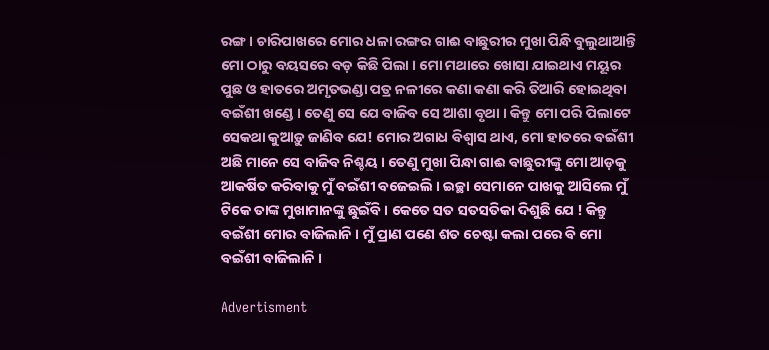ରଙ୍ଗ । ଚାରିପାଖରେ ମୋର ଧଳା ରଙ୍ଗର ଗାଈ ବାଛୁରୀର ମୁଖା ପିନ୍ଧି ବୁଲୁଥାଆନ୍ତି ମୋ ଠାରୁ ବୟସରେ ବଡ଼ କିଛି ପିଲା । ମୋ ମଥାରେ ଖୋସା ଯାଇଥାଏ ମୟୂର ପୁଛ ଓ ହାତରେ ଅମୃତଭଣ୍ଡା ପତ୍ର ନଳୀରେ କଣା କଣା କରି ତିଆରି ହୋଇଥିବା ବଇଁଶୀ ଖଣ୍ଡେ । ତେଣୁ ସେ ଯେ ବାଜିବ ସେ ଆଶା ବୃଥା । କିନ୍ତୁ ମୋ ପରି ପିଲାଟେ ସେକଥା କୁଆଡ଼ୁ ଜାଣିବ ଯେ! ମୋର ଅଗାଧ ବିଶ୍ୱାସ ଥାଏ, ମୋ ହାତରେ ବଇଁଶୀ ଅଛି ମାନେ ସେ ବାଜିବ ନିଶ୍ଚୟ । ତେଣୁ ମୁଖା ପିନ୍ଧା ଗାଈ ବାଛୁରୀଙ୍କୁ ମୋ ଆଡ଼କୁ ଆକର୍ଷିତ କରିବାକୁ ମୁଁ ବଇଁଶୀ ବଜେଇଲି । ଇଚ୍ଛା ସେମାନେ ପାଖକୁ ଆସିଲେ ମୁଁ ଟିକେ ତାଙ୍କ ମୁଖାମାନଙ୍କୁ ଛୁଇଁବି । କେତେ ସତ ସତସତିକା ଦିଶୁଛି ଯେ ! କିନ୍ତୁ ବଇଁଶୀ ମୋର ବାଜିଲାନି । ମୁଁ ପ୍ରାଣ ପଣେ ଶତ ଚେଷ୍ଟା କଲା ପରେ ବି ମୋ ବଇଁଶୀ ବାଜିଲାନି ।

Advertisment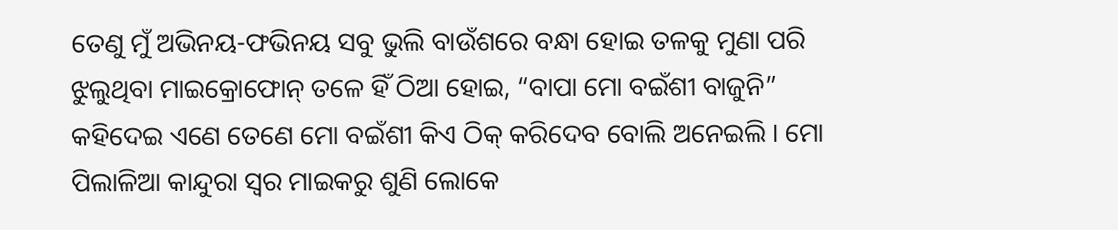ତେଣୁ ମୁଁ ଅଭିନୟ-ଫଭିନୟ ସବୁ ଭୁଲି ବାଉଁଶରେ ବନ୍ଧା ହୋଇ ତଳକୁ ମୁଣା ପରି ଝୁଲୁଥିବା ମାଇକ୍ରୋଫୋନ୍ ତଳେ ହିଁ ଠିଆ ହୋଇ, “ବାପା ମୋ ବଇଁଶୀ ବାଜୁନି” କହିଦେଇ ଏଣେ ତେଣେ ମୋ ବଇଁଶୀ କିଏ ଠିକ୍ କରିଦେବ ବୋଲି ଅନେଇଲି । ମୋ ପିଲାଳିଆ କାନ୍ଦୁରା ସ୍ୱର ମାଇକରୁ ଶୁଣି ଲୋକେ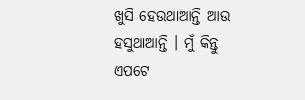ଖୁସି ହେଉଥାଆନ୍ତି ଆଉ ହସୁଥାଆନ୍ତି । ମୁଁ କିନ୍ତୁ ଏପଟେ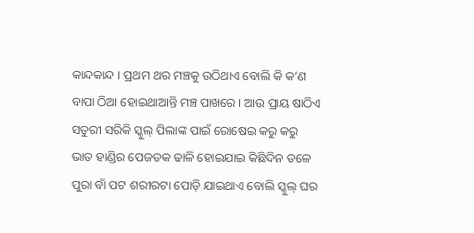କାନ୍ଦକାନ୍ଦ । ପ୍ରଥମ ଥର ମଞ୍ଚକୁ ଉଠିଥାଏ ବୋଲି କି କ’ଣ ବାପା ଠିଆ ହୋଇଥାଆନ୍ତି ମଞ୍ଚ ପାଖରେ । ଆଉ ପ୍ରାୟ ଷାଠିଏ ସତୁରୀ ସରିକି ସ୍କୁଲ୍ ପିଲାଙ୍କ ପାଇଁ ରୋଷେଇ କରୁ କରୁ ଭାତ ହାଣ୍ଡିର ପେଜତକ ଢାଳି ହୋଇଯାଇ କିଛିଦିନ ତଳେ ପୁରା ବାଁ ପଟ ଶରୀରଟା ପୋଡ଼ି ଯାଇଥାଏ ବୋଲି ସ୍କୁଲ୍ ଘର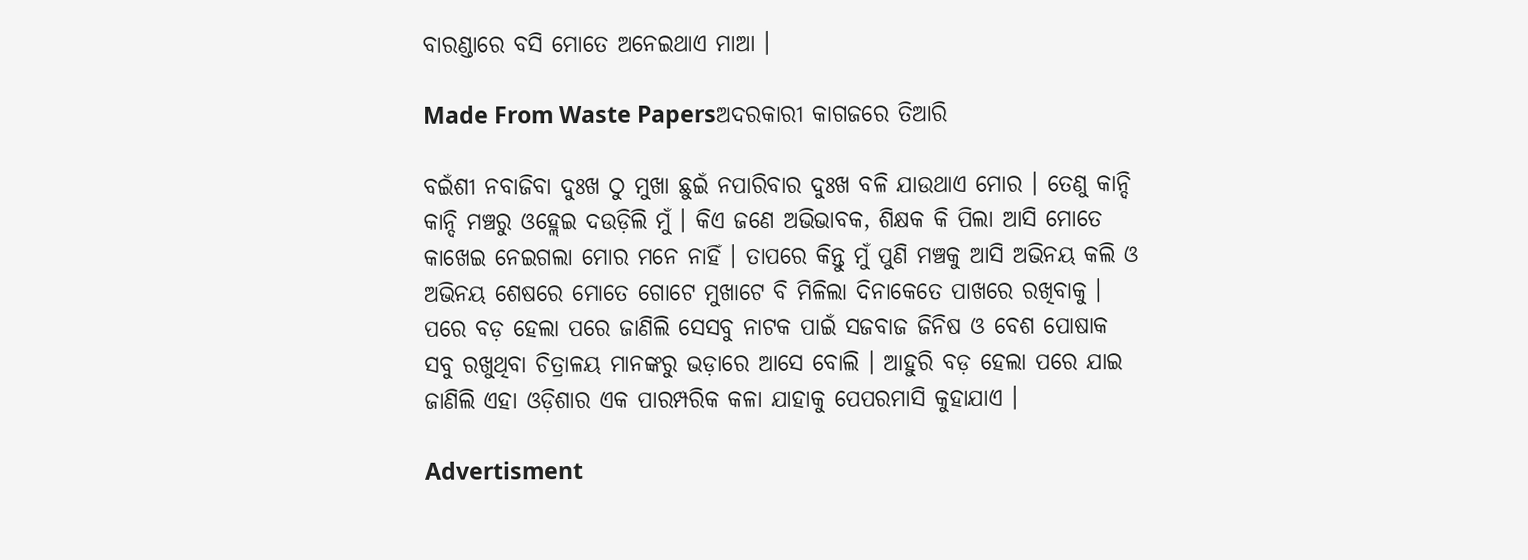ବାରଣ୍ଡାରେ ବସି ମୋତେ ଅନେଇଥାଏ ମାଆ ।

Made From Waste Papersଅଦରକାରୀ କାଗଜରେ ତିଆରି

ବଇଁଶୀ ନବାଜିବା ଦୁଃଖ ଠୁ ମୁଖା ଛୁଇଁ ନପାରିବାର ଦୁଃଖ ବଳି ଯାଉଥାଏ ମୋର । ତେଣୁ କାନ୍ଦି କାନ୍ଦି ମଞ୍ଚରୁ ଓହ୍ଲେଇ ଦଉଡ଼ିଲି ମୁଁ । କିଏ ଜଣେ ଅଭିଭାବକ, ଶିକ୍ଷକ କି ପିଲା ଆସି ମୋତେ କାଖେଇ ନେଇଗଲା ମୋର ମନେ ନାହିଁ । ତାପରେ କିନ୍ତୁ ମୁଁ ପୁଣି ମଞ୍ଚକୁ ଆସି ଅଭିନୟ କଲି ଓ ଅଭିନୟ ଶେଷରେ ମୋତେ ଗୋଟେ ମୁଖାଟେ ବି ମିଳିଲା ଦିନାକେତେ ପାଖରେ ରଖିବାକୁ । ପରେ ବଡ଼ ହେଲା ପରେ ଜାଣିଲି ସେସବୁ ନାଟକ ପାଇଁ ସଜବାଜ ଜିନିଷ ଓ ବେଶ ପୋଷାକ ସବୁ ରଖୁଥିବା ଚିତ୍ରାଳୟ ମାନଙ୍କରୁ ଭଡ଼ାରେ ଆସେ ବୋଲି । ଆହୁରି ବଡ଼ ହେଲା ପରେ ଯାଇ ଜାଣିଲି ଏହା ଓଡ଼ିଶାର ଏକ ପାରମ୍ପରିକ କଳା ଯାହାକୁ ପେପରମାସି କୁହାଯାଏ ।

Advertisment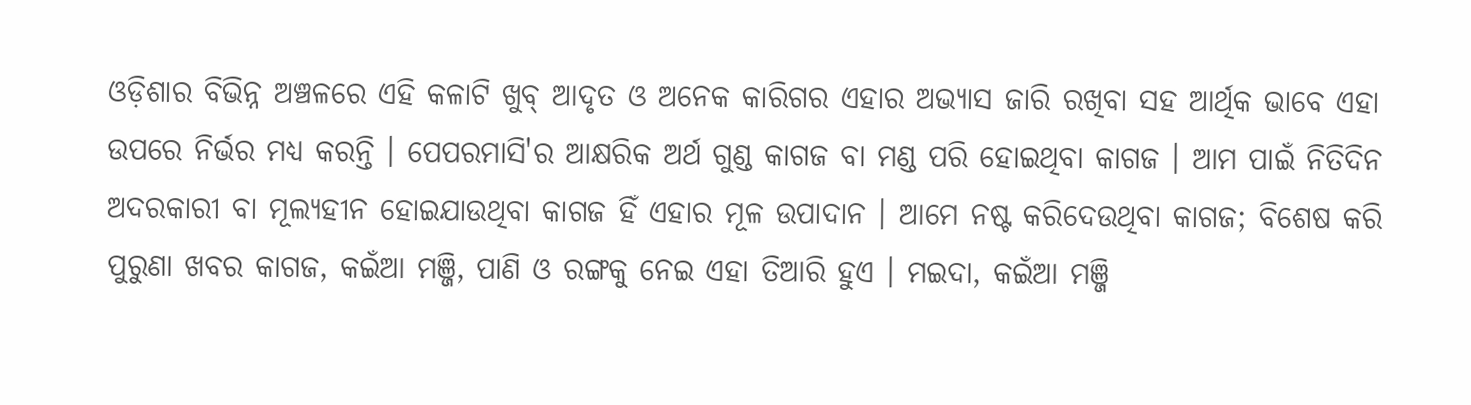ଓଡ଼ିଶାର ବିଭିନ୍ନ ଅଞ୍ଚଳରେ ଏହି କଳାଟି ଖୁବ୍ ଆଦୃତ ଓ ଅନେକ କାରିଗର ଏହାର ଅଭ୍ୟାସ ଜାରି ରଖିବା ସହ ଆର୍ଥିକ ଭାବେ ଏହା ଉପରେ ନିର୍ଭର ମଧ୍ୟ କରନ୍ତି । ପେପରମାସି'ର ଆକ୍ଷରିକ ଅର୍ଥ ଗୁଣ୍ଡ କାଗଜ ବା ମଣ୍ଡ ପରି ହୋଇଥିବା କାଗଜ । ଆମ ପାଇଁ ନିତିଦିନ ଅଦରକାରୀ ବା ମୂଲ୍ୟହୀନ ହୋଇଯାଉଥିବା କାଗଜ ହିଁ ଏହାର ମୂଳ ଉପାଦାନ । ଆମେ ନଷ୍ଟ କରିଦେଉଥିବା କାଗଜ; ବିଶେଷ କରି ପୁରୁଣା ଖବର କାଗଜ, କଇଁଆ ମଞ୍ଜି, ପାଣି ଓ ରଙ୍ଗକୁ ନେଇ ଏହା ତିଆରି ହୁଏ । ମଇଦା, କଇଁଆ ମଞ୍ଜି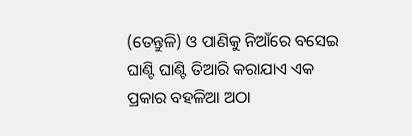(ତେନ୍ତୁଳି) ଓ ପାଣିକୁ ନିଆଁରେ ବସେଇ ଘାଣ୍ଟି ଘାଣ୍ଟି ତିଆରି କରାଯାଏ ଏକ ପ୍ରକାର ବହଳିଆ ଅଠା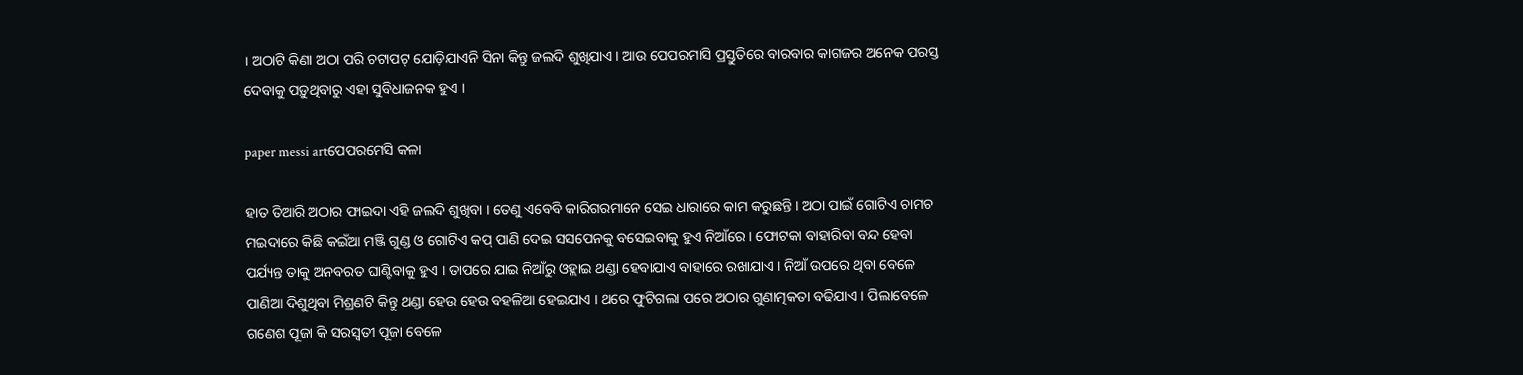। ଅଠାଟି କିଣା ଅଠା ପରି ଚଟାପଟ୍ ଯୋଡ଼ିଯାଏନି ସିନା କିନ୍ତୁ ଜଲଦି ଶୁଖିଯାଏ । ଆଉ ପେପରମାସି ପ୍ରସ୍ତୁତିରେ ବାରବାର କାଗଜର ଅନେକ ପରସ୍ତ ଦେବାକୁ ପଡ଼ୁଥିବାରୁ ଏହା ସୁବିଧାଜନକ ହୁଏ ।

paper messi artପେପରମେସି କଳା

ହାତ ତିଆରି ଅଠାର ଫାଇଦା ଏହି ଜଲଦି ଶୁଖିବା । ତେଣୁ ଏବେବି କାରିଗରମାନେ ସେଇ ଧାରାରେ କାମ କରୁଛନ୍ତି । ଅଠା ପାଇଁ ଗୋଟିଏ ଚାମଚ ମଇଦାରେ କିଛି କଇଁଆ ମଞ୍ଜି ଗୁଣ୍ଡ ଓ ଗୋଟିଏ କପ୍ ପାଣି ଦେଇ ସସପେନକୁ ବସେଇବାକୁ ହୁଏ ନିଆଁରେ । ଫୋଟକା ବାହାରିବା ବନ୍ଦ ହେବା ପର୍ଯ୍ୟନ୍ତ ତାକୁ ଅନବରତ ଘାଣ୍ଟିବାକୁ ହୁଏ । ତାପରେ ଯାଇ ନିଆଁରୁ ଓହ୍ଲାଇ ଥଣ୍ଡା ହେବାଯାଏ ବାହାରେ ରଖାଯାଏ । ନିଆଁ ଉପରେ ଥିବା ବେଳେ ପାଣିଆ ଦିଶୁଥିବା ମିଶ୍ରଣଟି କିନ୍ତୁ ଥଣ୍ଡା ହେଉ ହେଉ ବହଳିଆ ହେଇଯାଏ । ଥରେ ଫୁଟିଗଲା ପରେ ଅଠାର ଗୁଣାତ୍ମକତା ବଢିଯାଏ । ପିଲାବେଳେ ଗଣେଶ ପୂଜା କି ସରସ୍ୱତୀ ପୂଜା ବେଳେ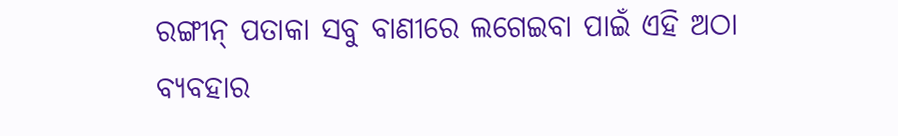ରଙ୍ଗୀନ୍ ପତାକା ସବୁ ବାଣୀରେ ଲଗେଇବା ପାଇଁ ଏହି ଅଠା ବ୍ୟବହାର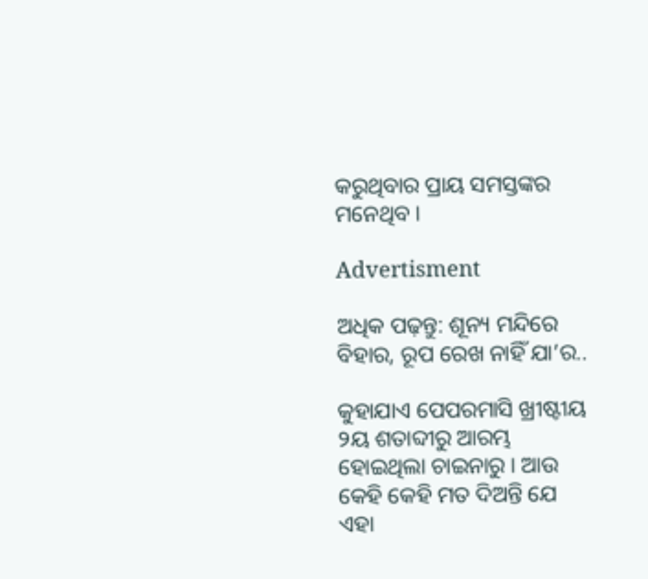କରୁଥିବାର ପ୍ରାୟ ସମସ୍ତଙ୍କର ମନେଥିବ ।

Advertisment

ଅଧିକ ପଢ଼ନ୍ତୁ: ଶୂନ୍ୟ ମନ୍ଦିରେ ବିହାର, ରୂପ ରେଖ ନାହିଁ ଯା’ର..

କୁହାଯାଏ ପେପରମାସି ଖ୍ରୀଷ୍ଟୀୟ ୨ୟ ଶତାବ୍ଦୀରୁ ଆରମ୍ଭ ହୋଇଥିଲା ଚାଇନାରୁ । ଆଉ କେହି କେହି ମତ ଦିଅନ୍ତି ଯେ ଏହା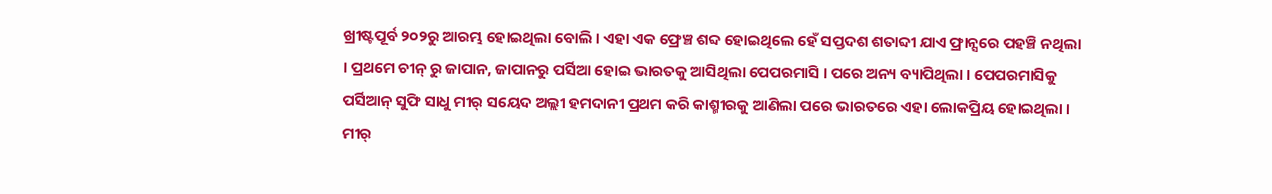ଖ୍ରୀଷ୍ଟପୂର୍ବ ୨୦୨ରୁ ଆରମ୍ଭ ହୋଇଥିଲା ବୋଲି । ଏହା ଏକ ଫ୍ରେଞ୍ଚ ଶବ୍ଦ ହୋଇଥିଲେ ହେଁ ସପ୍ତଦଶ ଶତାବ୍ଦୀ ଯାଏ ଫ୍ରାନ୍ସରେ ପହଞ୍ଚି ନଥିଲା । ପ୍ରଥମେ ଚୀନ୍ ରୁ ଜାପାନ, ଜାପାନରୁ ପର୍ସିଆ ହୋଇ ଭାରତକୁ ଆସିଥିଲା ପେପରମାସି । ପରେ ଅନ୍ୟ ବ୍ୟାପିଥିଲା । ପେପରମାସିକୁ ପର୍ସିଆନ୍ ସୁଫି ସାଧୁ ମୀର୍ ସୟେଦ ଅଲ୍ଲୀ ହମଦାନୀ ପ୍ରଥମ କରି କାଶ୍ମୀରକୁ ଆଣିଲା ପରେ ଭାରତରେ ଏହା ଲୋକପ୍ରିୟ ହୋଇଥିଲା । ମୀର୍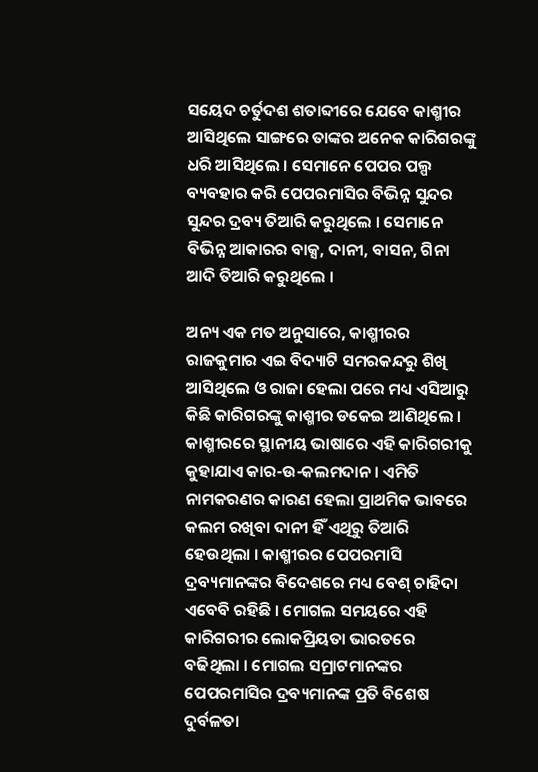ସୟେଦ ଚର୍ତୁଦଶ ଶତାବ୍ଦୀରେ ଯେବେ କାଶ୍ମୀର ଆସିଥିଲେ ସାଙ୍ଗରେ ତାଙ୍କର ଅନେକ କାରିଗରଙ୍କୁ ଧରି ଆସିଥିଲେ । ସେମାନେ ପେପର ପଲ୍ପ ବ୍ୟବହାର କରି ପେପରମାସିର ବିଭିନ୍ନ ସୁନ୍ଦର ସୁନ୍ଦର ଦ୍ରବ୍ୟ ତିଆରି କରୁଥିଲେ । ସେମାନେ ବିଭିନ୍ନ ଆକାରର ବାକ୍ସ, ଦାନୀ, ବାସନ, ଗିନା ଆଦି ତିଆରି କରୁଥିଲେ ।

ଅନ୍ୟ ଏକ ମତ ଅନୁସାରେ, କାଶ୍ମୀରର ରାଜକୁମାର ଏଇ ବିଦ୍ୟାଟି ସମରକନ୍ଦରୁ ଶିଖି ଆସିଥିଲେ ଓ ରାଜା ହେଲା ପରେ ମଧ୍ୟ ଏସିଆରୁ କିଛି କାରିଗରଙ୍କୁ କାଶ୍ମୀର ଡକେଇ ଆଣିଥିଲେ । କାଶ୍ମୀରରେ ସ୍ଥାନୀୟ ଭାଷାରେ ଏହି କାରିଗରୀକୁ କୁହାଯାଏ କାର-ଉ-କଲମଦାନ । ଏମିତି ନାମକରଣର କାରଣ ହେଲା ପ୍ରାଥମିକ ଭାବରେ କଲମ ରଖିବା ଦାନୀ ହିଁ ଏଥିରୁ ତିଆରି ହେଉଥିଲା । କାଶ୍ମୀରର ପେପରମାସି ଦ୍ରବ୍ୟମାନଙ୍କର ବିଦେଶରେ ମଧ୍ୟ ବେଶ୍ ଚାହିଦା ଏବେବି ରହିଛି । ମୋଗଲ ସମୟରେ ଏହି କାରିଗରୀର ଲୋକପ୍ରିୟତା ଭାରତରେ ବଢିଥିଲା । ମୋଗଲ ସମ୍ରାଟମାନଙ୍କର ପେପରମାସିର ଦ୍ରବ୍ୟମାନଙ୍କ ପ୍ରତି ବିଶେଷ ଦୁର୍ବଳତା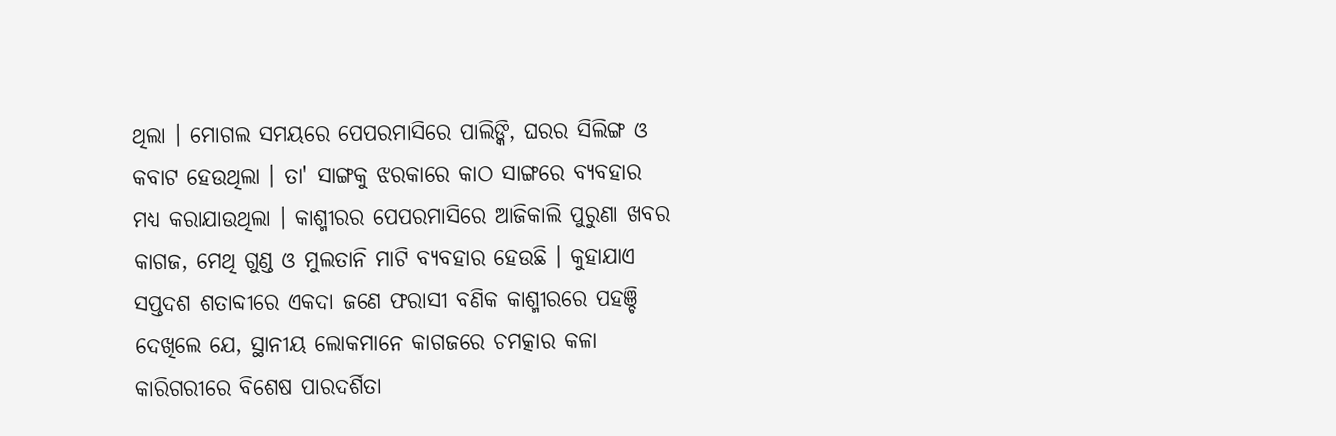ଥିଲା । ମୋଗଲ ସମୟରେ ପେପରମାସିରେ ପାଲିଙ୍କି, ଘରର ସିଲିଙ୍ଗ ଓ କବାଟ ହେଉଥିଲା । ତା' ସାଙ୍ଗକୁ ଝରକାରେ କାଠ ସାଙ୍ଗରେ ବ୍ୟବହାର ମଧ୍ୟ କରାଯାଉଥିଲା । କାଶ୍ମୀରର ପେପରମାସିରେ ଆଜିକାଲି ପୁରୁଣା ଖବର କାଗଜ, ମେଥି ଗୁଣ୍ଡ ଓ ମୁଲତାନି ମାଟି ବ୍ୟବହାର ହେଉଛି । କୁହାଯାଏ ସପ୍ତଦଶ ଶତାବ୍ଦୀରେ ଏକଦା ଜଣେ ଫରାସୀ ବଣିକ କାଶ୍ମୀରରେ ପହଞ୍ଚି ଦେଖିଲେ ଯେ, ସ୍ଥାନୀୟ ଲୋକମାନେ କାଗଜରେ ଚମତ୍କାର କଳା କାରିଗରୀରେ ବିଶେଷ ପାରଦର୍ଶିତା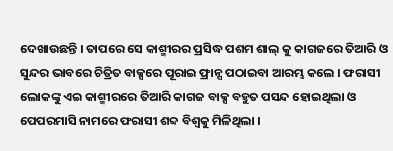ଦେଖାଉଛନ୍ତି । ତାପରେ ସେ କାଶ୍ମୀରର ପ୍ରସିଦ୍ଧ ପଶମ ଶାଲ୍ କୁ କାଗଜରେ ତିଆରି ଓ ସୁନ୍ଦର ଭାବରେ ଚିତ୍ରିତ ବାକ୍ସରେ ପୂରାଇ ଫ୍ରାନ୍ସ ପଠାଇବା ଆରମ୍ଭ କଲେ । ଫରାସୀ ଲୋକଙ୍କୁ ଏଇ କାଶ୍ମୀରରେ ତିଆରି କାଗଜ ବାକ୍ସ ବହୁତ ପସନ୍ଦ ହୋଇଥିଲା ଓ ପେପରମାସି ନାମରେ ଫରାସୀ ଶବ୍ଦ ବିଶ୍ୱକୁ ମିଳିଥିଲା ।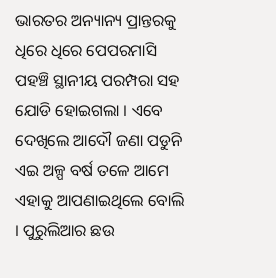ଭାରତର ଅନ୍ୟାନ୍ୟ ପ୍ରାନ୍ତରକୁ ଧିରେ ଧିରେ ପେପରମାସି ପହଞ୍ଚି ସ୍ଥାନୀୟ ପରମ୍ପରା ସହ ଯୋଡି ହୋଇଗଲା । ଏବେ ଦେଖିଲେ ଆଦୌ ଜଣା ପଡୁନି ଏଇ ଅଳ୍ପ ବର୍ଷ ତଳେ ଆମେ ଏହାକୁ ଆପଣାଇଥିଲେ ବୋଲି । ପୁରୁଲିଆର ଛଉ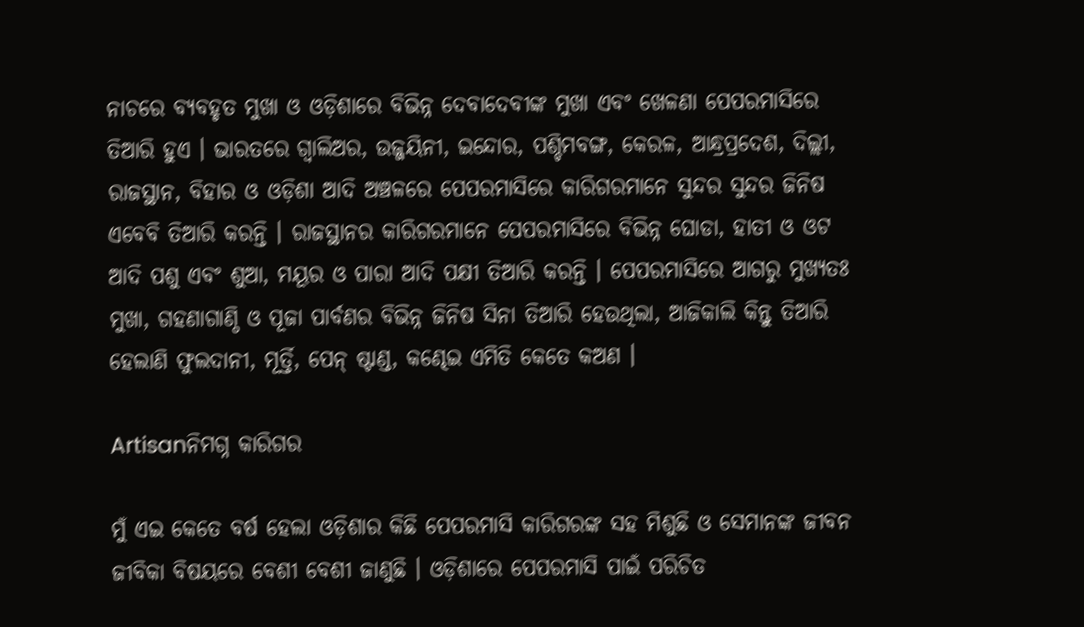ନାଚରେ ବ୍ୟବହୃତ ମୁଖା ଓ ଓଡ଼ିଶାରେ ବିଭିନ୍ନ ଦେବାଦେବୀଙ୍କ ମୁଖା ଏବଂ ଖେଳଣା ପେପରମାସିରେ ତିଆରି ହୁଏ । ଭାରତରେ ଗ୍ୱାଲିଅର, ଉଜ୍ଜୟିନୀ, ଇନ୍ଦୋର, ପଶ୍ଚିମବଙ୍ଗ, କେରଳ, ଆନ୍ଧ୍ରପ୍ରଦେଶ, ଦିଲ୍ଲୀ, ରାଜସ୍ଥାନ, ବିହାର ଓ ଓଡ଼ିଶା ଆଦି ଅଞ୍ଚଳରେ ପେପରମାସିରେ କାରିଗରମାନେ ସୁନ୍ଦର ସୁନ୍ଦର ଜିନିଷ ଏବେବି ତିଆରି କରନ୍ତି । ରାଜସ୍ଥାନର କାରିଗରମାନେ ପେପରମାସିରେ ବିଭିନ୍ନ ଘୋଡା, ହାତୀ ଓ ଓଟ ଆଦି ପଶୁ ଏବଂ ଶୁଆ, ମୟୂର ଓ ପାରା ଆଦି ପକ୍ଷୀ ତିଆରି କରନ୍ତି । ପେପରମାସିରେ ଆଗରୁ ମୁଖ୍ୟତଃ ମୁଖା, ଗହଣାଗାଣ୍ଠି ଓ ପୂଜା ପାର୍ବଣର ବିଭିନ୍ନ ଜିନିଷ ସିନା ତିଆରି ହେଉଥିଲା, ଆଜିକାଲି କିନ୍ତୁ ତିଆରି ହେଲାଣି ଫୁଲଦାନୀ, ମୂର୍ତ୍ତି, ପେନ୍ ଷ୍ଟାଣ୍ଡ, କଣ୍ଢେଇ ଏମିତି କେତେ କଅଣ ।

Artisanନିମଗ୍ନ କାରିଗର

ମୁଁ ଏଇ କେତେ ବର୍ଷ ହେଲା ଓଡ଼ିଶାର କିଛି ପେପରମାସି କାରିଗରଙ୍କ ସହ ମିଶୁଛି ଓ ସେମାନଙ୍କ ଜୀବନ ଜୀବିକା ବିଷୟରେ ବେଶୀ ବେଶୀ ଜାଣୁଛି । ଓଡ଼ିଶାରେ ପେପରମାସି ପାଇଁ ପରିଚିତ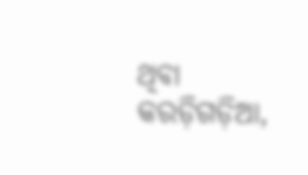ଥିବା କରଡ଼ିଗଡ଼ିଆ,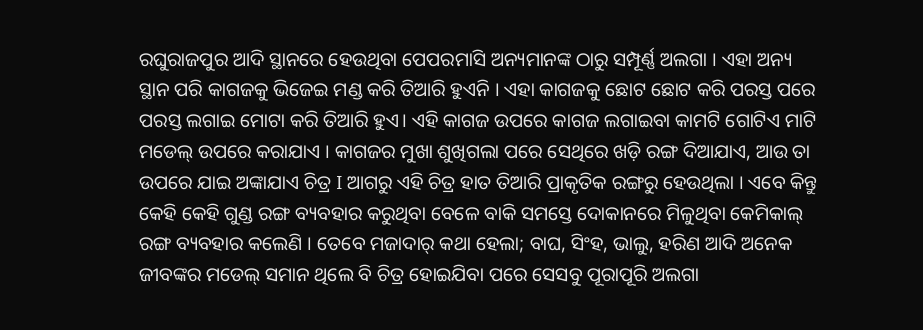ରଘୁରାଜପୁର ଆଦି ସ୍ଥାନରେ ହେଉଥିବା ପେପରମାସି ଅନ୍ୟମାନଙ୍କ ଠାରୁ ସମ୍ପୂର୍ଣ୍ଣ ଅଲଗା । ଏହା ଅନ୍ୟ ସ୍ଥାନ ପରି କାଗଜକୁ ଭିଜେଇ ମଣ୍ଡ କରି ତିଆରି ହୁଏନି । ଏହା କାଗଜକୁ ଛୋଟ ଛୋଟ କରି ପରସ୍ତ ପରେ ପରସ୍ତ ଲଗାଇ ମୋଟା କରି ତିଆରି ହୁଏ। ଏହି କାଗଜ ଉପରେ କାଗଜ ଲଗାଇବା କାମଟି ଗୋଟିଏ ମାଟି ମଡେଲ୍ ଉପରେ କରାଯାଏ । କାଗଜର ମୁଖା ଶୁଖିଗଲା ପରେ ସେଥିରେ ଖଡ଼ି ରଙ୍ଗ ଦିଆଯାଏ, ଆଉ ତା ଉପରେ ଯାଇ ଅଙ୍କାଯାଏ ଚିତ୍ର I ଆଗରୁ ଏହି ଚିତ୍ର ହାତ ତିଆରି ପ୍ରାକୃତିକ ରଙ୍ଗରୁ ହେଉଥିଲା । ଏବେ କିନ୍ତୁ କେହି କେହି ଗୁଣ୍ଡ ରଙ୍ଗ ବ୍ୟବହାର କରୁଥିବା ବେଳେ ବାକି ସମସ୍ତେ ଦୋକାନରେ ମିଳୁଥିବା କେମିକାଲ୍ ରଙ୍ଗ ବ୍ୟବହାର କଲେଣି । ତେବେ ମଜାଦାର୍ କଥା ହେଲା; ବାଘ, ସିଂହ, ଭାଲୁ, ହରିଣ ଆଦି ଅନେକ ଜୀବଙ୍କର ମଡେଲ୍ ସମାନ ଥିଲେ ବି ଚିତ୍ର ହୋଇଯିବା ପରେ ସେସବୁ ପୂରାପୂରି ଅଲଗା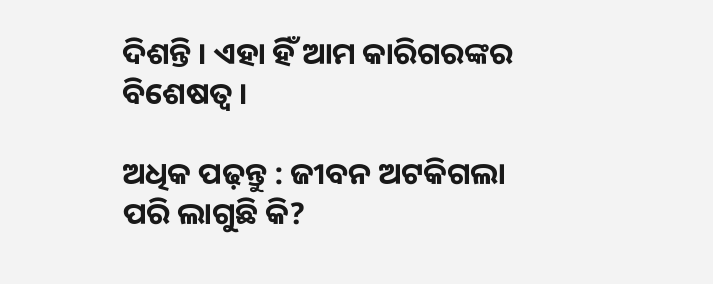ଦିଶନ୍ତି । ଏହା ହିଁ ଆମ କାରିଗରଙ୍କର ବିଶେଷତ୍ଵ ।

ଅଧିକ ପଢ଼ନ୍ତୁ : ଜୀବନ ଅଟକିଗଲା ପରି ଲାଗୁଛି କି?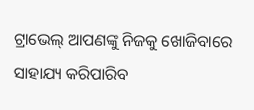ଟ୍ରାଭେଲ୍ ଆପଣଙ୍କୁ ନିଜକୁ ଖୋଜିବାରେ ସାହାଯ୍ୟ କରିପାରିବ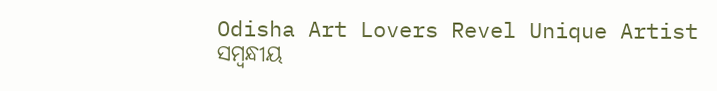Odisha Art Lovers Revel Unique Artist
ସମ୍ବନ୍ଧୀୟ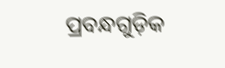ପ୍ରବନ୍ଧଗୁଡ଼ିକ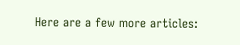Here are a few more articles: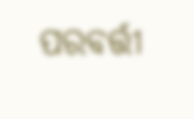ପରବର୍ତ୍ତୀ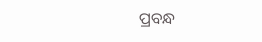ପ୍ରବନ୍ଧ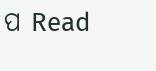ପ Read